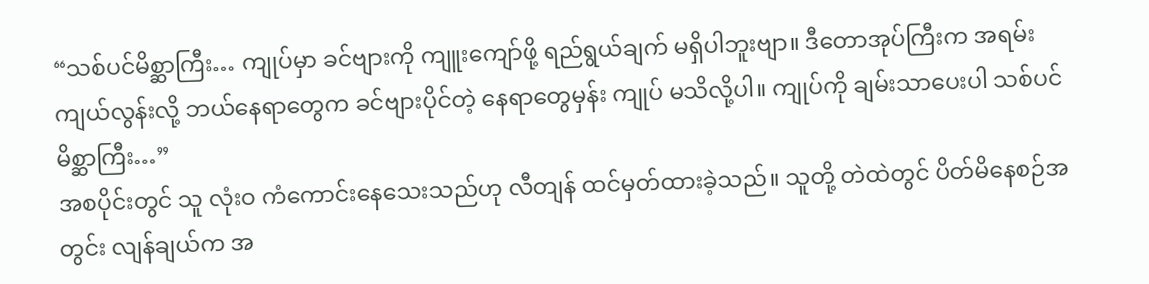“သစ်ပင်မိစ္ဆာကြီး… ကျုပ်မှာ ခင်ဗျားကို ကျူးကျော်ဖို့ ရည်ရွယ်ချက် မရှိပါဘူးဗျာ။ ဒီတောအုပ်ကြီးက အရမ်းကျယ်လွန်းလို့ ဘယ်နေရာတွေက ခင်ဗျားပိုင်တဲ့ နေရာတွေမှန်း ကျုပ် မသိလို့ပါ။ ကျုပ်ကို ချမ်းသာပေးပါ သစ်ပင်မိစ္ဆာကြီး…”
အစပိုင်းတွင် သူ လုံးဝ ကံကောင်းနေသေးသည်ဟု လီတျန် ထင်မှတ်ထားခဲ့သည်။ သူတို့ တဲထဲတွင် ပိတ်မိနေစဉ်အတွင်း လျန်ချယ်က အ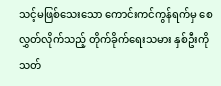သင့်မဖြစ်သေးသော ကောင်းကင်ကွန်ရက်မှ စေလွှတ်လိုက်သည့် တိုက်ခိုက်ရေးသမား နှစ်ဦးကို သတ်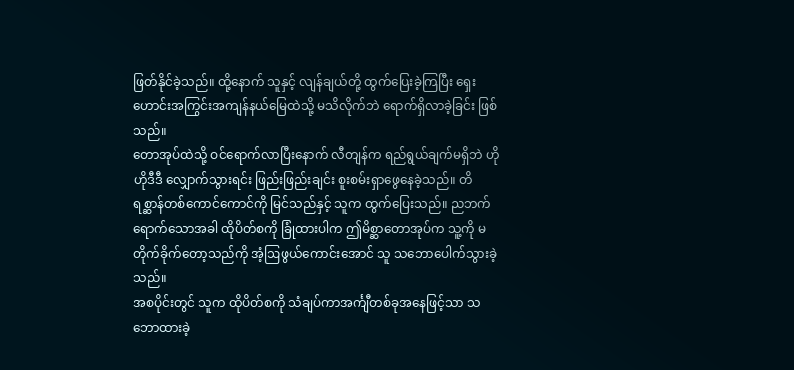ဖြတ်နိုင်ခဲ့သည်။ ထို့နောက် သူနှင့် လျန်ချယ်တို့ ထွက်ပြေးခဲ့ကြပြီး ရှေးဟောင်းအကြွင်းအကျန်နယ်မြေထဲသို့ မသိလိုက်ဘဲ ရောက်ရှိလာခဲ့ခြင်း ဖြစ်သည်။
တောအုပ်ထဲသို့ ဝင်ရောက်လာပြီးနောက် လီတျန်က ရည်ရွယ်ချက်မရှိဘဲ ဟိုဟိုဒီဒီ လျှောက်သွားရင်း ဖြည်းဖြည်းချင်း စူးစမ်းရှာဖွေနေခဲ့သည်။ တိရစ္ဆာန်တစ်ကောင်ကောင်ကို မြင်သည်နှင့် သူက ထွက်ပြေးသည်။ ညဘက်ရောက်သောအခါ ထိုပိတ်စကို ခြုံထားပါက ဤမိစ္ဆာတောအုပ်က သူ့ကို မတိုက်ခိုက်တော့သည်ကို အံ့ဩဖွယ်ကောင်းအောင် သူ သဘောပေါက်သွားခဲ့သည်။
အစပိုင်းတွင် သူက ထိုပိတ်စကို သံချပ်ကာအင်္ကျီတစ်ခုအနေဖြင့်သာ သဘောထားခဲ့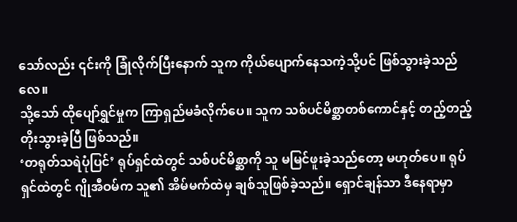သော်လည်း ၎င်းကို ခြုံလိုက်ပြီးနောက် သူက ကိုယ်ပျောက်နေသကဲ့သို့ပင် ဖြစ်သွားခဲ့သည်လေ။
သို့သော် ထိုပျော်ရွှင်မှုက ကြာရှည်မခံလိုက်ပေ။ သူက သစ်ပင်မိစ္ဆာတစ်ကောင်နှင့် တည့်တည့်တိုးသွားခဲ့ပြီ ဖြစ်သည်။
‘တရုတ်သရဲပုံပြင်’ ရုပ်ရှင်ထဲတွင် သစ်ပင်မိစ္ဆာကို သူ မမြင်ဖူးခဲ့သည်တော့ မဟုတ်ပေ။ ရုပ်ရှင်ထဲတွင် ဂျိုအီဝမ်က သူ၏ အိမ်မက်ထဲမှ ချစ်သူဖြစ်ခဲ့သည်။ ရှောင်ချန်သာ ဒီနေရာမှာ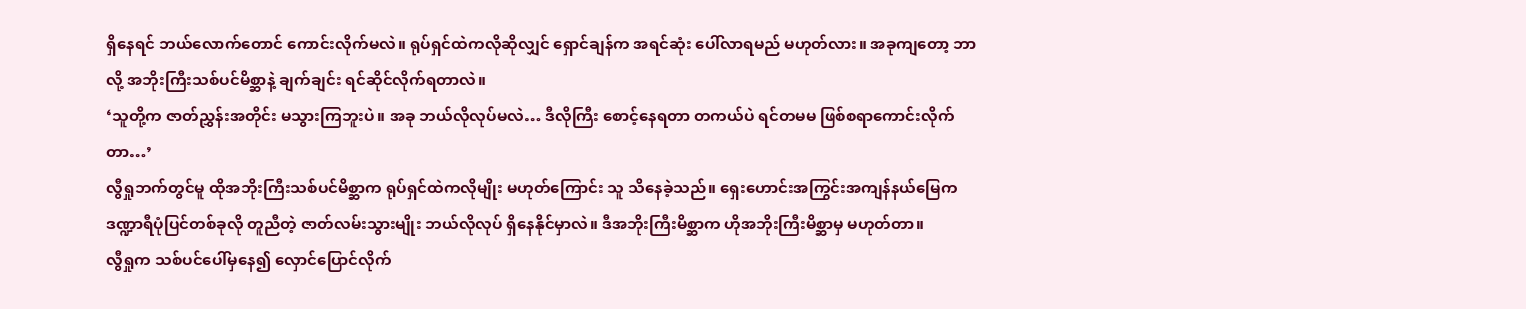ရှိနေရင် ဘယ်လောက်တောင် ကောင်းလိုက်မလဲ။ ရုပ်ရှင်ထဲကလိုဆိုလျှင် ရှောင်ချန်က အရင်ဆုံး ပေါ်လာရမည် မဟုတ်လား။ အခုကျတော့ ဘာလို့ အဘိုးကြီးသစ်ပင်မိစ္ဆာနဲ့ ချက်ချင်း ရင်ဆိုင်လိုက်ရတာလဲ။
‘သူတို့က ဇာတ်ညွှန်းအတိုင်း မသွားကြဘူးပဲ။ အခု ဘယ်လိုလုပ်မလဲ… ဒီလိုကြီး စောင့်နေရတာ တကယ်ပဲ ရင်တမမ ဖြစ်စရာကောင်းလိုက်တာ…’
လွီရှုဘက်တွင်မူ ထိုအဘိုးကြီးသစ်ပင်မိစ္ဆာက ရုပ်ရှင်ထဲကလိုမျိုး မဟုတ်ကြောင်း သူ သိနေခဲ့သည်။ ရှေးဟောင်းအကြွင်းအကျန်နယ်မြေက ဒဏ္ဍာရီပုံပြင်တစ်ခုလို တူညီတဲ့ ဇာတ်လမ်းသွားမျိုး ဘယ်လိုလုပ် ရှိနေနိုင်မှာလဲ။ ဒီအဘိုးကြီးမိစ္ဆာက ဟိုအဘိုးကြီးမိစ္ဆာမှ မဟုတ်တာ။
လွီရှုက သစ်ပင်ပေါ်မှနေ၍ လှောင်ပြောင်လိုက်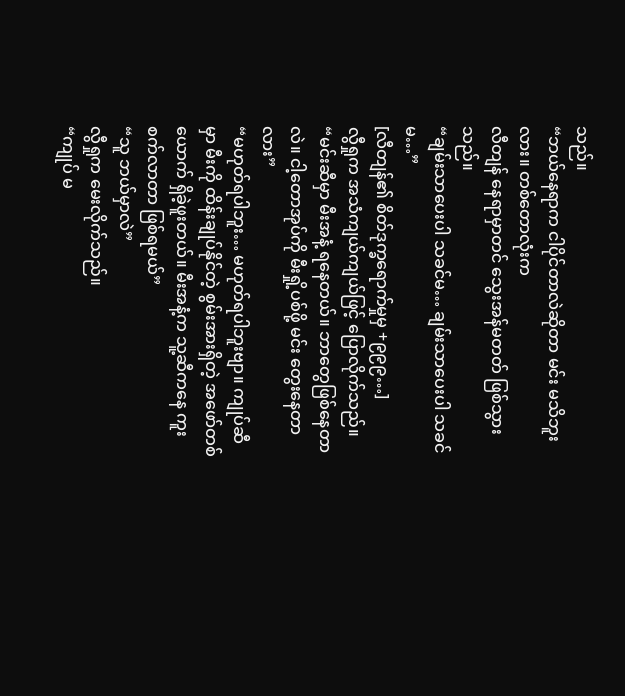သည်။
“ဘယ်နေရာက ငါပိုင်တာလဲဆိုတာ မင်း မသိဘူးလား။ တစ်တောလုံးက
လီတျန် နေရာမှာတင် သွေးအန်မတတ် ဖြစ်သွားသည်။
“ချမ်းသာပေးပါ သခင်မ… ချမ်းသာပေးပါ သခင်မ…”
[လီတျန်၏ စိတ်ဒုက္ခရောက်မှုမှ +၉၉၉…]
လွီရှုက အသံကျယ်ကျယ်ဖြင့် ပြောလိုက်သည်။
“မင်းဆီမှာ မီးအနံ့ ရနေတယ်။ ဘာတွေဖြစ်နေတာလဲ။ ငါ့တောအုပ်ကို မီးရှို့ပစ်ဖို့ မင်း တွေးနေတာလား”
“မဟုတ်ရပါဘူး… မဟုတ်ရပါဘူးဗျာ။ ကျုပ်ဆီမှာ မီးကို ထိန်းချုပ်နိုင်တဲ့ စွမ်းအားရှိတဲ့ အဖော်တစ်ယောက် ရှိခဲ့ဖူးတယ်။ မီးအနံ့က သူ့ဆီကနေ ကူးစက်လာတာ ဖြစ်ရမယ်”
“သူ ဘယ်မှာလဲ”
လွီရှုက မေးလိုက်သည်။
“ကျုပ် မ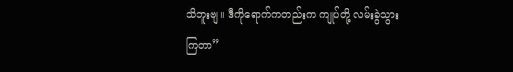သိဘူးဗျ။ ဒီကိုရောက်ကတည်းက ကျုပ်တို့ လမ်းခွဲသွားကြတာ”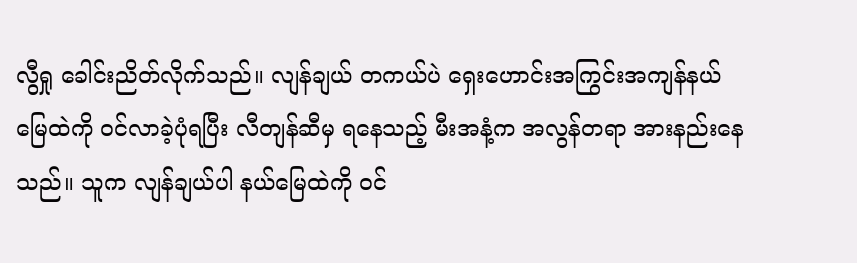လွီရှု ခေါင်းညိတ်လိုက်သည်။ လျန်ချယ် တကယ်ပဲ ရှေးဟောင်းအကြွင်းအကျန်နယ်မြေထဲကို ဝင်လာခဲ့ပုံရပြီး လီတျန်ဆီမှ ရနေသည့် မီးအနံ့က အလွန်တရာ အားနည်းနေသည်။ သူက လျန်ချယ်ပါ နယ်မြေထဲကို ဝင်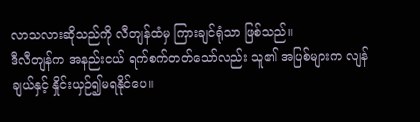လာသလားဆိုသည်ကို လီတျန်ထံမှ ကြားချင်ရုံသာ ဖြစ်သည်။
ဒီလီတျန်က အနည်းငယ် ရက်စက်တတ်သော်လည်း သူ၏ အပြစ်များက လျန်ချယ်နှင့် နှိုင်းယှဉ်၍မရနိုင်ပေ။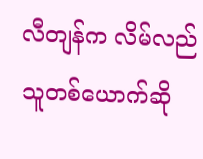လီတျန်က လိမ်လည်သူတစ်ယောက်ဆို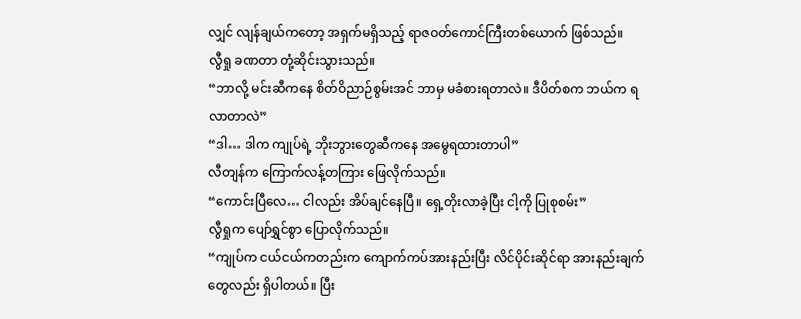လျှင် လျန်ချယ်ကတော့ အရှက်မရှိသည့် ရာဇဝတ်ကောင်ကြီးတစ်ယောက် ဖြစ်သည်။
လွီရှု ခဏတာ တုံ့ဆိုင်းသွားသည်။
“ဘာလို့ မင်းဆီကနေ စိတ်ဝိညာဉ်စွမ်းအင် ဘာမှ မခံစားရတာလဲ။ ဒီပိတ်စက ဘယ်က ရလာတာလဲ”
“ဒါ… ဒါက ကျုပ်ရဲ့ ဘိုးဘွားတွေဆီကနေ အမွေရထားတာပါ”
လီတျန်က ကြောက်လန့်တကြား ဖြေလိုက်သည်။
“ကောင်းပြီလေ… ငါလည်း အိပ်ချင်နေပြီ။ ရှေ့တိုးလာခဲ့ပြီး ငါ့ကို ပြုစုစမ်း”
လွီရှုက ပျော်ရွှင်စွာ ပြောလိုက်သည်။
“ကျုပ်က ငယ်ငယ်ကတည်းက ကျောက်ကပ်အားနည်းပြီး လိင်ပိုင်းဆိုင်ရာ အားနည်းချက်တွေလည်း ရှိပါတယ်။ ပြီး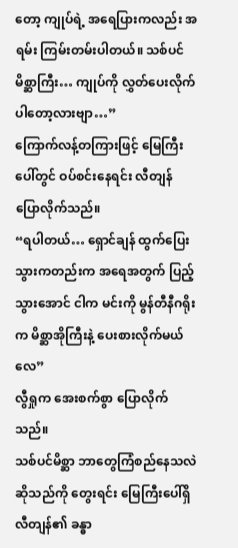တော့ ကျုပ်ရဲ့ အရေပြားကလည်း အရမ်း ကြမ်းတမ်းပါတယ်။ သစ်ပင်မိစ္ဆာကြီး… ကျုပ်ကို လွှတ်ပေးလိုက်ပါတော့လားဗျာ…”
ကြောက်လန့်တကြားဖြင့် မြေကြီးပေါ်တွင် ဝပ်စင်းနေရင်း လီတျန် ပြောလိုက်သည်။
“ရပါတယ်… ရှောင်ချန် ထွက်ပြေးသွားကတည်းက အရေအတွက် ပြည့်သွားအောင် ငါက မင်းကို မွန်တီနီဂရိုးက မိစ္ဆာအိုကြီးနဲ့ ပေးစားလိုက်မယ်လေ”
လွီရှုက အေးစက်စွာ ပြောလိုက်သည်။
သစ်ပင်မိစ္ဆာ ဘာတွေကြံစည်နေသလဲဆိုသည်ကို တွေးရင်း မြေကြီးပေါ်ရှိ လီတျန်၏ ခန္ဓာ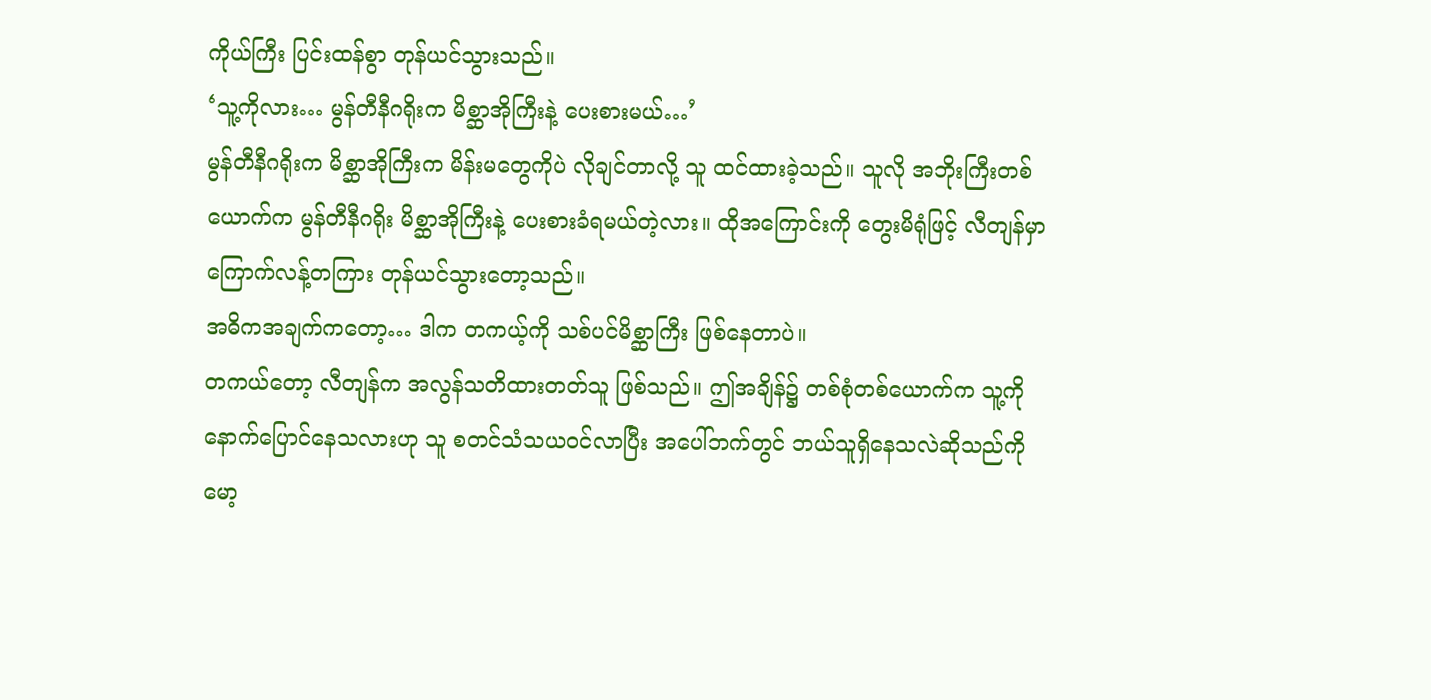ကိုယ်ကြီး ပြင်းထန်စွာ တုန်ယင်သွားသည်။
‘သူ့ကိုလား… မွန်တီနီဂရိုးက မိစ္ဆာအိုကြီးနဲ့ ပေးစားမယ်…’
မွန်တီနီဂရိုးက မိစ္ဆာအိုကြီးက မိန်းမတွေကိုပဲ လိုချင်တာလို့ သူ ထင်ထားခဲ့သည်။ သူလို အဘိုးကြီးတစ်ယောက်က မွန်တီနီဂရိုး မိစ္ဆာအိုကြီးနဲ့ ပေးစားခံရမယ်တဲ့လား။ ထိုအကြောင်းကို တွေးမိရုံဖြင့် လီတျန်မှာ ကြောက်လန့်တကြား တုန်ယင်သွားတော့သည်။
အဓိကအချက်ကတော့… ဒါက တကယ့်ကို သစ်ပင်မိစ္ဆာကြီး ဖြစ်နေတာပဲ။
တကယ်တော့ လီတျန်က အလွန်သတိထားတတ်သူ ဖြစ်သည်။ ဤအချိန်၌ တစ်စုံတစ်ယောက်က သူ့ကို နောက်ပြောင်နေသလားဟု သူ စတင်သံသယဝင်လာပြီး အပေါ်ဘက်တွင် ဘယ်သူရှိနေသလဲဆိုသည်ကို မော့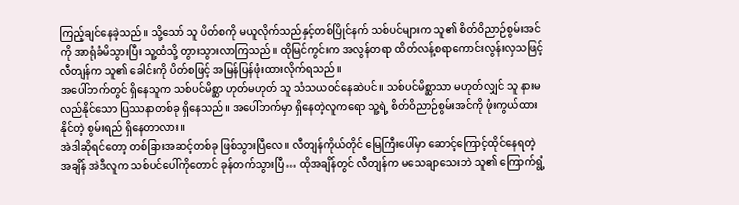ကြည့်ချင်နေခဲ့သည်။ သို့သော် သူ ပိတ်စကို မယူလိုက်သည်နှင့်တစ်ပြိုင်နက် သစ်ပင်များက သူ၏ စိတ်ဝိညာဉ်စွမ်းအင်ကို အာရုံခံမိသွားပြီး သူ့ထံသို့ တွားသွားလာကြသည်။ ထိုမြင်ကွင်းက အလွန်တရာ ထိတ်လန့်စရာကောင်းလွန်းလှသဖြင့် လီတျန်က သူ၏ ခေါင်းကို ပိတ်စဖြင့် အမြန်ပြန်ဖုံးထားလိုက်ရသည်။
အပေါ်ဘက်တွင် ရှိနေသူက သစ်ပင်မိစ္ဆာ ဟုတ်မဟုတ် သူ သံသယဝင်နေဆဲပင်။ သစ်ပင်မိစ္ဆာသာ မဟုတ်လျှင် သူ နားမလည်နိုင်သော ပြဿနာတစ်ခု ရှိနေသည်။ အပေါ်ဘက်မှာ ရှိနေတဲ့လူကရော သူ့ရဲ့ စိတ်ဝိညာဉ်စွမ်းအင်ကို ဖုံးကွယ်ထားနိုင်တဲ့ စွမ်းရည် ရှိနေတာလား။
အဲဒါဆိုရင်တော့ တစ်ခြားအဆင့်တစ်ခု ဖြစ်သွားပြီလေ။ လီတျန်ကိုယ်တိုင် မြေကြီးပေါ်မှာ ဆောင့်ကြောင့်ထိုင်နေရတဲ့အချိန် အဲဒီလူက သစ်ပင်ပေါ်ကိုတောင် ခုန်တက်သွားပြီ… ထိုအချိန်တွင် လီတျန်က မသေချာသေးဘဲ သူ၏ ကြောက်ရွံ့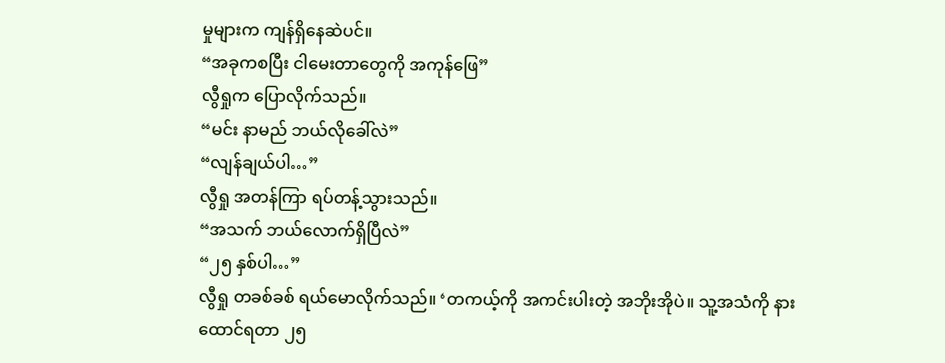မှုများက ကျန်ရှိနေဆဲပင်။
“အခုကစပြီး ငါမေးတာတွေကို အကုန်ဖြေ”
လွီရှုက ပြောလိုက်သည်။
“မင်း နာမည် ဘယ်လိုခေါ်လဲ”
“လျန်ချယ်ပါ…”
လွီရှု အတန်ကြာ ရပ်တန့်သွားသည်။
“အသက် ဘယ်လောက်ရှိပြီလဲ”
“၂၅ နှစ်ပါ…”
လွီရှု တခစ်ခစ် ရယ်မောလိုက်သည်။ ‘တကယ့်ကို အကင်းပါးတဲ့ အဘိုးအိုပဲ။ သူ့အသံကို နားထောင်ရတာ ၂၅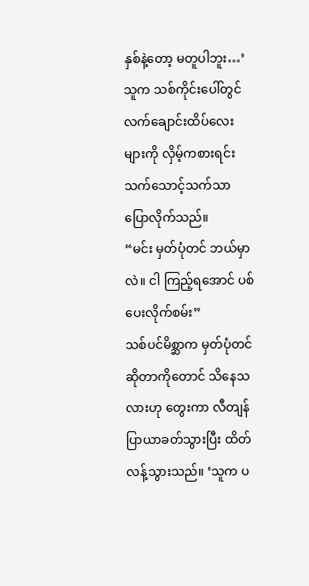နှစ်နဲ့တော့ မတူပါဘူး…’
သူက သစ်ကိုင်းပေါ်တွင် လက်ချောင်းထိပ်လေးများကို လှိမ့်ကစားရင်း သက်သောင့်သက်သာ ပြောလိုက်သည်။
“မင်း မှတ်ပုံတင် ဘယ်မှာလဲ။ ငါ ကြည့်ရအောင် ပစ်ပေးလိုက်စမ်း”
သစ်ပင်မိစ္ဆာက မှတ်ပုံတင်ဆိုတာကိုတောင် သိနေသလားဟု တွေးကာ လီတျန် ပြာယာခတ်သွားပြီး ထိတ်လန့်သွားသည်။ ‘သူက ပ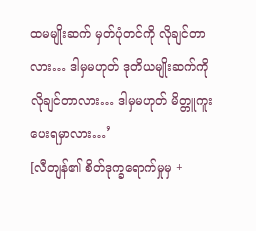ထမမျိုးဆက် မှတ်ပုံတင်ကို လိုချင်တာလား… ဒါမှမဟုတ် ဒုတိယမျိုးဆက်ကို လိုချင်တာလား… ဒါမှမဟုတ် မိတ္တူကူးပေးရမှာလား…’
[လီတျန်၏ စိတ်ဒုက္ခရောက်မှုမှ +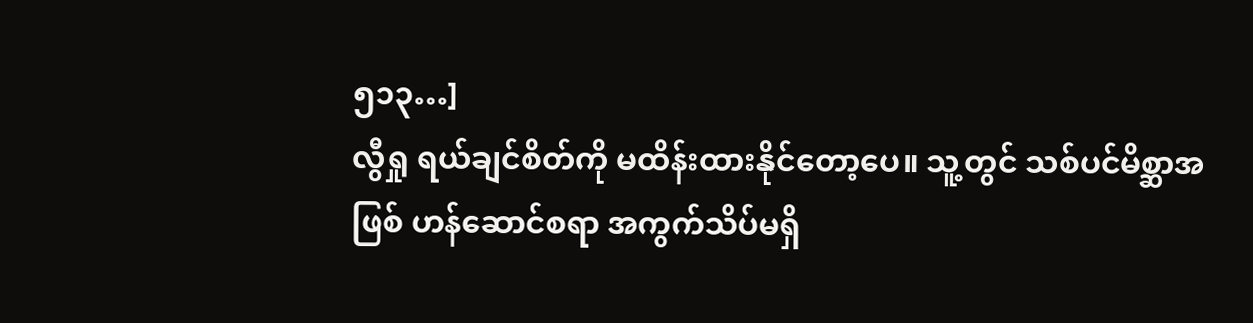၅၁၃…]
လွီရှု ရယ်ချင်စိတ်ကို မထိန်းထားနိုင်တော့ပေ။ သူ့တွင် သစ်ပင်မိစ္ဆာအဖြစ် ဟန်ဆောင်စရာ အကွက်သိပ်မရှိ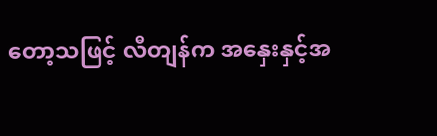တော့သဖြင့် လီတျန်က အနှေးနှင့်အ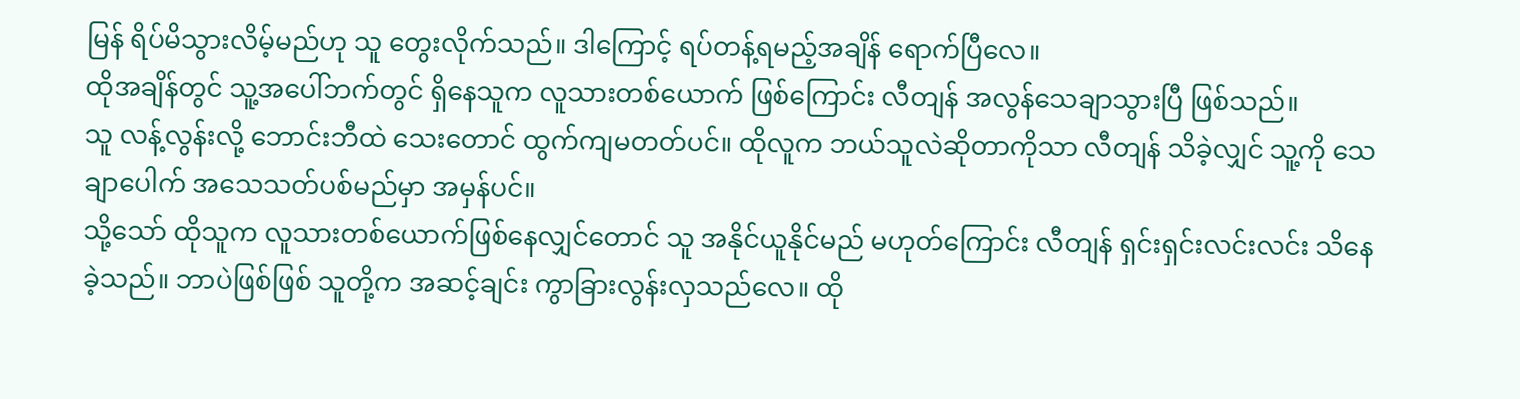မြန် ရိပ်မိသွားလိမ့်မည်ဟု သူ တွေးလိုက်သည်။ ဒါကြောင့် ရပ်တန့်ရမည့်အချိန် ရောက်ပြီလေ။
ထိုအချိန်တွင် သူ့အပေါ်ဘက်တွင် ရှိနေသူက လူသားတစ်ယောက် ဖြစ်ကြောင်း လီတျန် အလွန်သေချာသွားပြီ ဖြစ်သည်။
သူ လန့်လွန်းလို့ ဘောင်းဘီထဲ သေးတောင် ထွက်ကျမတတ်ပင်။ ထိုလူက ဘယ်သူလဲဆိုတာကိုသာ လီတျန် သိခဲ့လျှင် သူ့ကို သေချာပေါက် အသေသတ်ပစ်မည်မှာ အမှန်ပင်။
သို့သော် ထိုသူက လူသားတစ်ယောက်ဖြစ်နေလျှင်တောင် သူ အနိုင်ယူနိုင်မည် မဟုတ်ကြောင်း လီတျန် ရှင်းရှင်းလင်းလင်း သိနေခဲ့သည်။ ဘာပဲဖြစ်ဖြစ် သူတို့က အဆင့်ချင်း ကွာခြားလွန်းလှသည်လေ။ ထို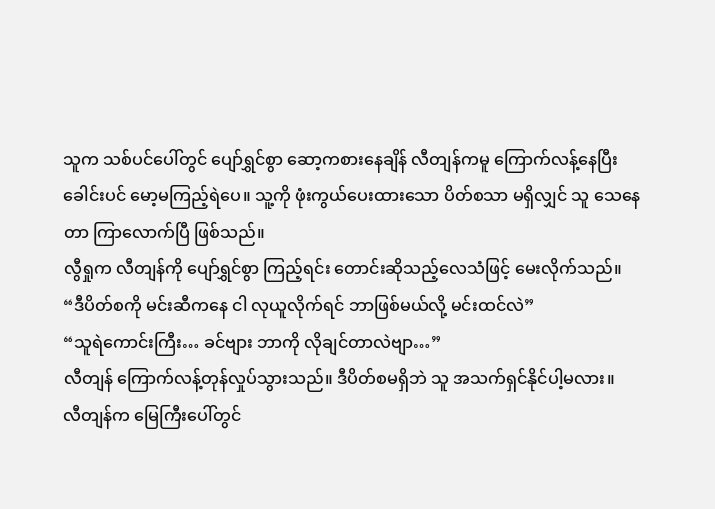သူက သစ်ပင်ပေါ်တွင် ပျော်ရွှင်စွာ ဆော့ကစားနေချိန် လီတျန်ကမူ ကြောက်လန့်နေပြီး ခေါင်းပင် မော့မကြည့်ရဲပေ။ သူ့ကို ဖုံးကွယ်ပေးထားသော ပိတ်စသာ မရှိလျှင် သူ သေနေတာ ကြာလောက်ပြီ ဖြစ်သည်။
လွီရှုက လီတျန်ကို ပျော်ရွှင်စွာ ကြည့်ရင်း တောင်းဆိုသည့်လေသံဖြင့် မေးလိုက်သည်။
“ဒီပိတ်စကို မင်းဆီကနေ ငါ လုယူလိုက်ရင် ဘာဖြစ်မယ်လို့ မင်းထင်လဲ”
“သူရဲကောင်းကြီး… ခင်ဗျား ဘာကို လိုချင်တာလဲဗျာ…”
လီတျန် ကြောက်လန့်တုန်လှုပ်သွားသည်။ ဒီပိတ်စမရှိဘဲ သူ အသက်ရှင်နိုင်ပါ့မလား။
လီတျန်က မြေကြီးပေါ်တွင်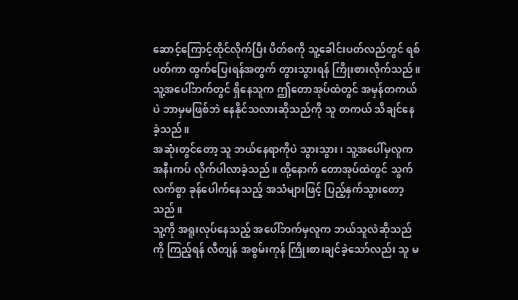ဆောင့်ကြောင့်ထိုင်လိုက်ပြီး ပိတ်စကို သူ့ခေါင်းပတ်လည်တွင် ရစ်ပတ်ကာ ထွက်ပြေးရန်အတွက် တွားသွားရန် ကြိုးစားလိုက်သည်။ သူ့အပေါ်ဘက်တွင် ရှိနေသူက ဤတောအုပ်ထဲတွင် အမှန်တကယ်ပဲ ဘာမှမဖြစ်ဘဲ နေနိုင်သလားဆိုသည်ကို သူ တကယ် သိချင်နေခဲ့သည်။
အဆုံးတွင်တော့ သူ ဘယ်နေရာကိုပဲ သွားသွား၊ သူ့အပေါ်မှလူက အနီးကပ် လိုက်ပါလာခဲ့သည်။ ထို့နောက် တောအုပ်ထဲတွင် သွက်လက်စွာ ခုန်ပေါက်နေသည့် အသံများဖြင့် ပြည့်နှက်သွားတော့သည်။
သူ့ကို အရူးလုပ်နေသည့် အပေါ်ဘက်မှလူက ဘယ်သူလဲဆိုသည်ကို ကြည့်ရန် လီတျန် အစွမ်းကုန် ကြိုးစားချင်ခဲ့သော်လည်း သူ မ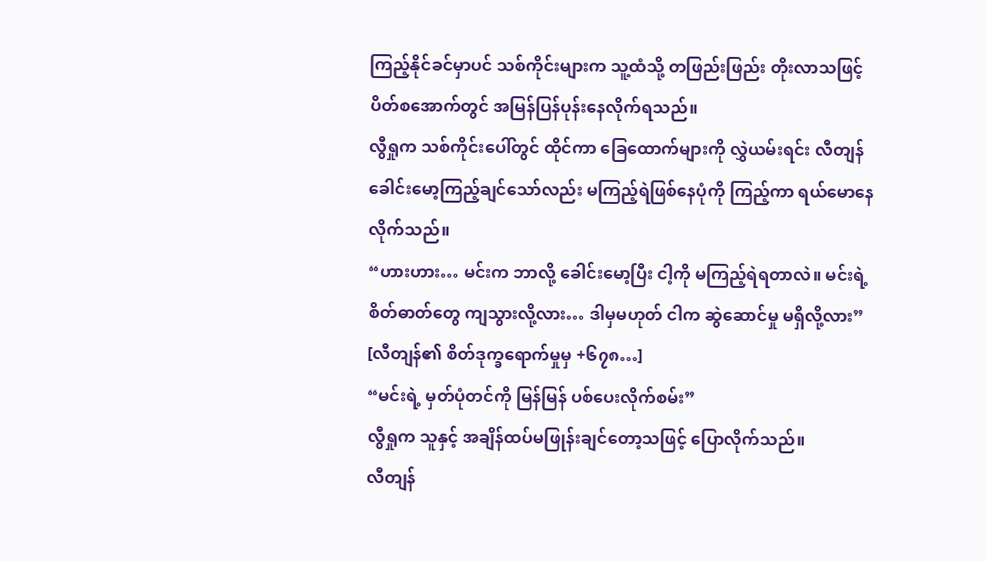ကြည့်နိုင်ခင်မှာပင် သစ်ကိုင်းများက သူ့ထံသို့ တဖြည်းဖြည်း တိုးလာသဖြင့် ပိတ်စအောက်တွင် အမြန်ပြန်ပုန်းနေလိုက်ရသည်။
လွီရှုက သစ်ကိုင်းပေါ်တွင် ထိုင်ကာ ခြေထောက်များကို လွှဲယမ်းရင်း လီတျန် ခေါင်းမော့ကြည့်ချင်သော်လည်း မကြည့်ရဲဖြစ်နေပုံကို ကြည့်ကာ ရယ်မောနေလိုက်သည်။
“ဟားဟား… မင်းက ဘာလို့ ခေါင်းမော့ပြီး ငါ့ကို မကြည့်ရဲရတာလဲ။ မင်းရဲ့ စိတ်ဓာတ်တွေ ကျသွားလို့လား… ဒါမှမဟုတ် ငါက ဆွဲဆောင်မှု မရှိလို့လား”
[လီတျန်၏ စိတ်ဒုက္ခရောက်မှုမှ +၆၇၈…]
“မင်းရဲ့ မှတ်ပုံတင်ကို မြန်မြန် ပစ်ပေးလိုက်စမ်း”
လွီရှုက သူနှင့် အချိန်ထပ်မဖြုန်းချင်တော့သဖြင့် ပြောလိုက်သည်။
လီတျန်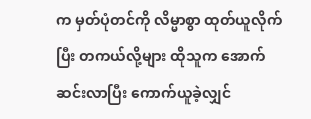က မှတ်ပုံတင်ကို လိမ္မာစွာ ထုတ်ယူလိုက်ပြီး တကယ်လို့များ ထိုသူက အောက်ဆင်းလာပြီး ကောက်ယူခဲ့လျှင်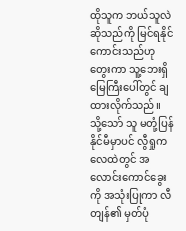ထိုသူက ဘယ်သူလဲဆိုသည်ကို မြင်ရနိုင်ကောင်းသည်ဟု တွေးကာ သူ့ဘေးရှိ မြေကြီးပေါ်တွင် ချထားလိုက်သည်။
သို့သော် သူ မတုံ့ပြန်နိုင်မီမှာပင် လွီရှုက လေထဲတွင် အလောင်းကောင်ခွေးကို အသုံးပြုကာ လီတျန်၏ မှတ်ပုံ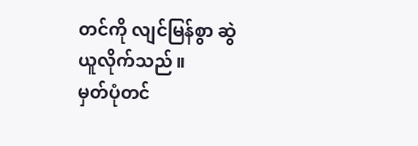တင်ကို လျင်မြန်စွာ ဆွဲယူလိုက်သည်။
မှတ်ပုံတင်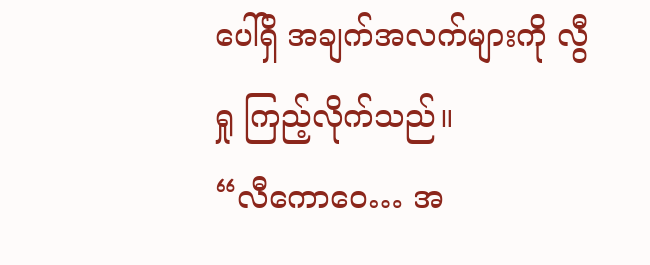ပေါ်ရှိ အချက်အလက်များကို လွီရှု ကြည့်လိုက်သည်။
“လီကောဝေ… အ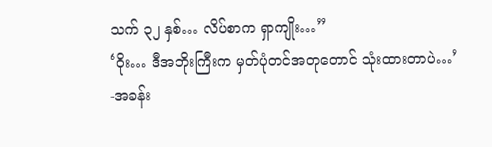သက် ၃၂ နှစ်… လိပ်စာက ရှာကျိုး…”
‘ဝိုး… ဒီအဘိုးကြီးက မှတ်ပုံတင်အတုတောင် သုံးထားတာပဲ…’
-အခန်း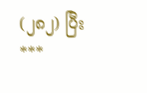(၂၈၂) ပြီး
***